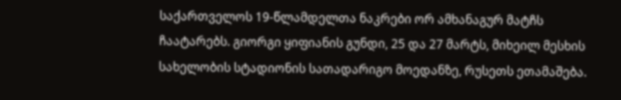საქართველოს 19-წლამდელთა ნაკრები ორ ამხანაგურ მატჩს ჩაატარებს. გიორგი ყიფიანის გუნდი, 25 და 27 მარტს, მიხეილ მესხის სახელობის სტადიონის სათადარიგო მოედანზე, რუსეთს ეთამაშება.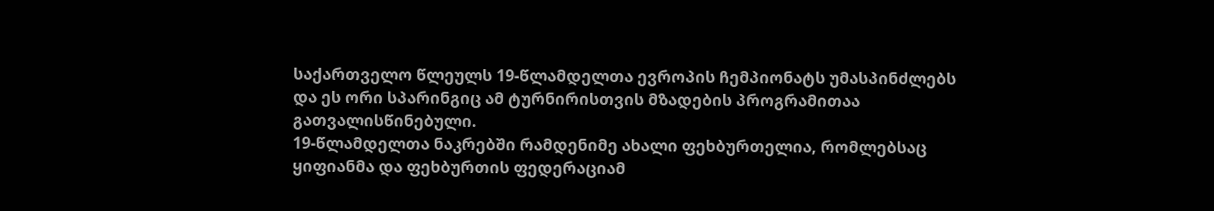საქართველო წლეულს 19-წლამდელთა ევროპის ჩემპიონატს უმასპინძლებს და ეს ორი სპარინგიც ამ ტურნირისთვის მზადების პროგრამითაა გათვალისწინებული.
19-წლამდელთა ნაკრებში რამდენიმე ახალი ფეხბურთელია, რომლებსაც ყიფიანმა და ფეხბურთის ფედერაციამ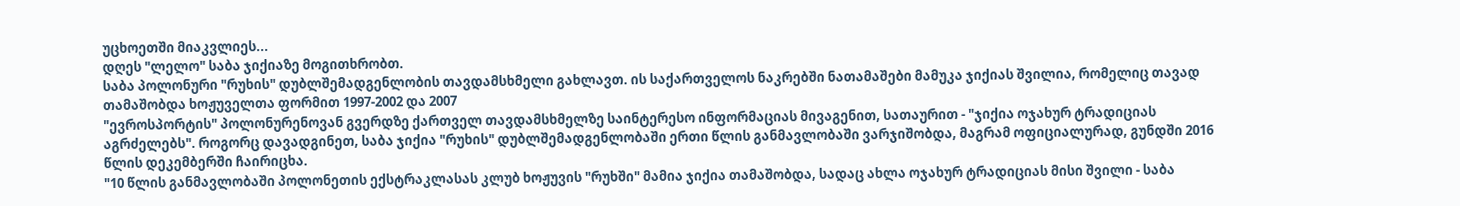უცხოეთში მიაკვლიეს...
დღეს "ლელო" საბა ჯიქიაზე მოგითხრობთ.
საბა პოლონური "რუხის" დუბლშემადგენლობის თავდამსხმელი გახლავთ. ის საქართველოს ნაკრებში ნათამაშები მამუკა ჯიქიას შვილია, რომელიც თავად თამაშობდა ხოჟუველთა ფორმით 1997-2002 და 2007
"ევროსპორტის" პოლონურენოვან გვერდზე ქართველ თავდამსხმელზე საინტერესო ინფორმაციას მივაგენით, სათაურით - "ჯიქია ოჯახურ ტრადიციას აგრძელებს". როგორც დავადგინეთ, საბა ჯიქია "რუხის" დუბლშემადგენლობაში ერთი წლის განმავლობაში ვარჯიშობდა, მაგრამ ოფიციალურად, გუნდში 2016 წლის დეკემბერში ჩაირიცხა.
"10 წლის განმავლობაში პოლონეთის ექსტრაკლასას კლუბ ხოჟუვის "რუხში" მამია ჯიქია თამაშობდა, სადაც ახლა ოჯახურ ტრადიციას მისი შვილი - საბა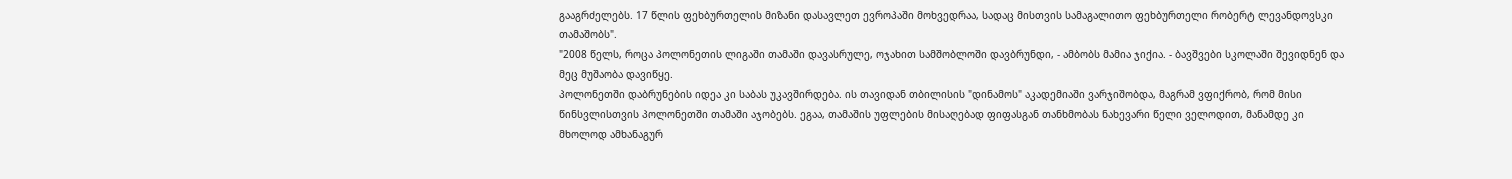გააგრძელებს. 17 წლის ფეხბურთელის მიზანი დასავლეთ ევროპაში მოხვედრაა, სადაც მისთვის სამაგალითო ფეხბურთელი რობერტ ლევანდოვსკი თამაშობს".
"2008 წელს, როცა პოლონეთის ლიგაში თამაში დავასრულე, ოჯახით სამშობლოში დავბრუნდი, - ამბობს მამია ჯიქია. - ბავშვები სკოლაში შევიდნენ და მეც მუშაობა დავიწყე.
პოლონეთში დაბრუნების იდეა კი საბას უკავშირდება. ის თავიდან თბილისის "დინამოს" აკადემიაში ვარჯიშობდა, მაგრამ ვფიქრობ, რომ მისი წინსვლისთვის პოლონეთში თამაში აჯობებს. ეგაა, თამაშის უფლების მისაღებად ფიფასგან თანხმობას ნახევარი წელი ველოდით, მანამდე კი მხოლოდ ამხანაგურ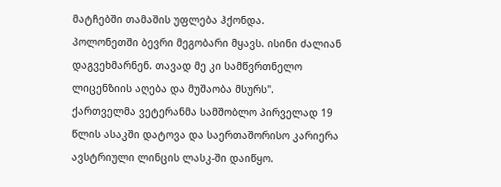მატჩებში თამაშის უფლება ჰქონდა.
პოლონეთში ბევრი მეგობარი მყავს. ისინი ძალიან დაგვეხმარნენ. თავად მე კი სამწვრთნელო ლიცენზიის აღება და მუშაობა მსურს".
ქართველმა ვეტერანმა სამშობლო პირველად 19 წლის ასაკში დატოვა და საერთაშორისო კარიერა ავსტრიული ლინცის ლასკ-ში დაიწყო.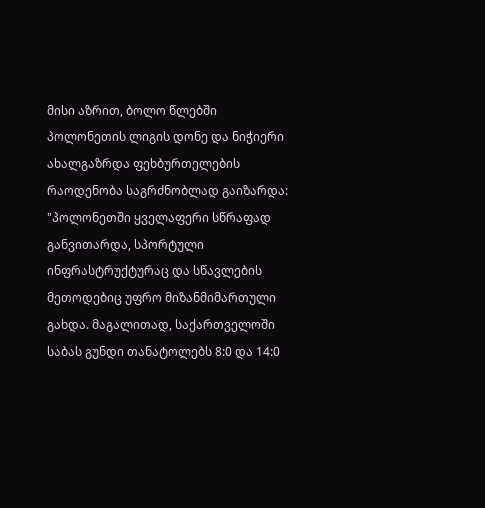მისი აზრით, ბოლო წლებში პოლონეთის ლიგის დონე და ნიჭიერი ახალგაზრდა ფეხბურთელების რაოდენობა საგრძნობლად გაიზარდა:
"პოლონეთში ყველაფერი სწრაფად განვითარდა, სპორტული ინფრასტრუქტურაც და სწავლების მეთოდებიც უფრო მიზანმიმართული გახდა. მაგალითად, საქართველოში საბას გუნდი თანატოლებს 8:0 და 14:0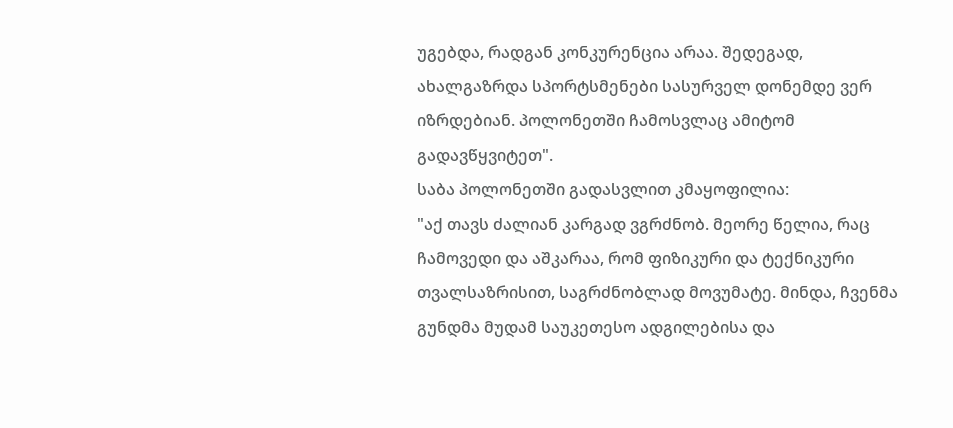უგებდა, რადგან კონკურენცია არაა. შედეგად, ახალგაზრდა სპორტსმენები სასურველ დონემდე ვერ იზრდებიან. პოლონეთში ჩამოსვლაც ამიტომ გადავწყვიტეთ".
საბა პოლონეთში გადასვლით კმაყოფილია:
"აქ თავს ძალიან კარგად ვგრძნობ. მეორე წელია, რაც ჩამოვედი და აშკარაა, რომ ფიზიკური და ტექნიკური თვალსაზრისით, საგრძნობლად მოვუმატე. მინდა, ჩვენმა გუნდმა მუდამ საუკეთესო ადგილებისა და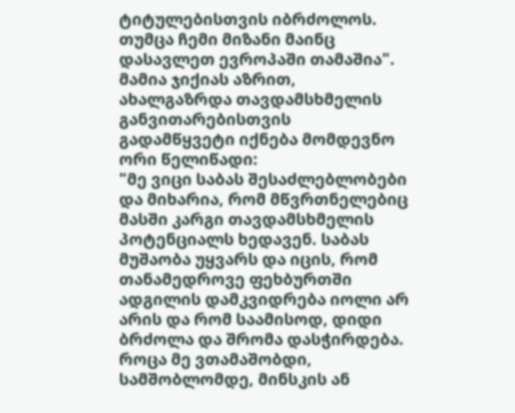ტიტულებისთვის იბრძოლოს. თუმცა ჩემი მიზანი მაინც დასავლეთ ევროპაში თამაშია".
მამია ჯიქიას აზრით, ახალგაზრდა თავდამსხმელის განვითარებისთვის გადამწყვეტი იქნება მომდევნო ორი წელიწადი:
"მე ვიცი საბას შესაძლებლობები და მიხარია, რომ მწვრთნელებიც მასში კარგი თავდამსხმელის პოტენციალს ხედავენ. საბას მუშაობა უყვარს და იცის, რომ თანამედროვე ფეხბურთში ადგილის დამკვიდრება იოლი არ არის და რომ საამისოდ, დიდი ბრძოლა და შრომა დასჭირდება.
როცა მე ვთამაშობდი, სამშობლომდე, მინსკის ან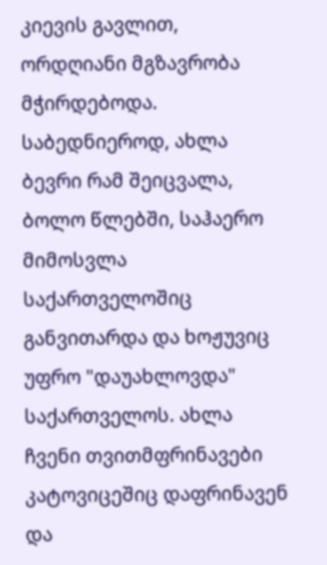კიევის გავლით, ორდღიანი მგზავრობა მჭირდებოდა. საბედნიეროდ, ახლა ბევრი რამ შეიცვალა, ბოლო წლებში, საჰაერო მიმოსვლა საქართველოშიც განვითარდა და ხოჟუვიც უფრო "დაუახლოვდა" საქართველოს. ახლა ჩვენი თვითმფრინავები კატოვიცეშიც დაფრინავენ და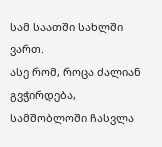სამ საათში სახლში ვართ.
ასე რომ, როცა ძალიან გვჭირდება, სამშობლოში ჩასვლა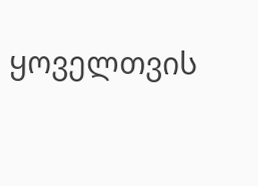ყოველთვის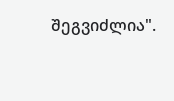შეგვიძლია".